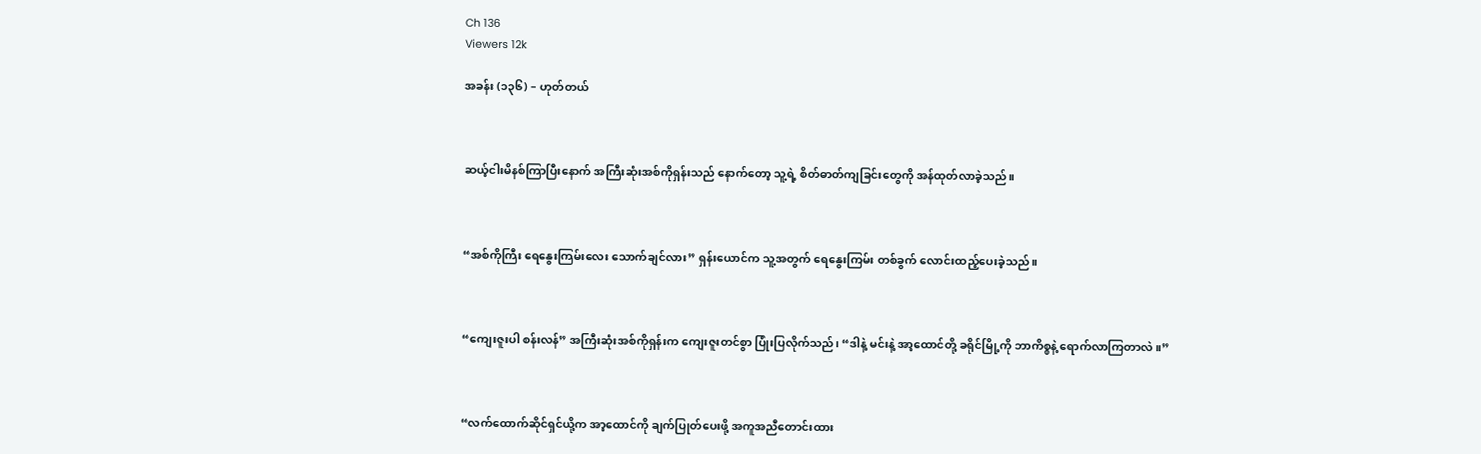Ch 136
Viewers 12k

အခန်း (၁၃၆) – ဟုတ်တယ်



ဆယ့်ငါးမိနစ်ကြာပြီးနောက် အကြီးဆုံးအစ်ကိုရှန်းသည် နောက်တော့ သူ့ရဲ့ စိတ်ဓာတ်ကျခြင်းတွေကို အန်ထုတ်လာခဲ့သည်။



“အစ်ကိုကြီး ရေနွေးကြမ်းလေး သောက်ချင်လား” ရှန်းယောင်က သူ့အတွက် ရေနွေးကြမ်း တစ်ခွက် လောင်းထည့်ပေးခဲ့သည်။



“ကျေးဇူးပါ စန်းလန်” အကြီးဆုံးအစ်ကိုရှန်းက ကျေးဇူးတင်စွာ ပြုံးပြလိုက်သည်၊ “ဒါနဲ့ မင်းနဲ့ အာ့ထောင်တို့ ခရိုင်မြို့ကို ဘာကိစ္စနဲ့ ရောက်လာကြတာလဲ။”



“လက်ထောက်ဆိုင်ရှင်ယို့က အာ့ထောင်ကို ချက်ပြုတ်ပေးဖို့ အကူအညီတောင်းထား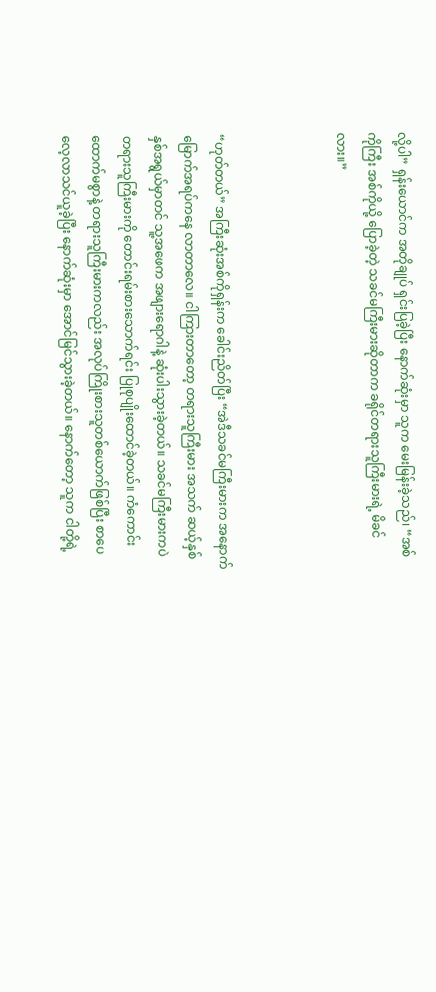လို့ပါ” ရှန်းယောင်က အတိုချုပ် ရှင်းပြခဲ့ပြီး နောက်ဆုံးမှာ သူက မေးမြန်းခဲ့သည်၊ “အစ်ကိုကြီး အစ်ကိုယို့ ပြောခဲ့တဲ့ သခင်မကြီးမားဆိုတာက ခရိုင်တရားသူကြီးမားရဲ့ မိခင်လား။”



“ဟုတ်တယ်” အကြီးဆုံးအစ်ကိုရှန်းက ခေါင်းညိတ်ပြီး “အဲဒီသခင်မကြီးမားက အနောက်မြောက်အရပ်ကနေ လာတာလေ။ ငါကြားတာတော့ တရားသူကြီးမား အသက် ဆယ့်နှစ်နှစ်အရွယ်မှာတင် သူ့အဖေက အဖျားရောဂါနဲ့ ဆုံးပါးသွားခဲ့တယ်။ သခင်မကြီးမားကပဲ တရားသူကြီးမားကို တောင်းရမ်းစားသောက်ရင်း ပြုစုပျိုးထောင်ခဲ့တယ်။ ကံကောင်းထောက်မစွာနဲ့ တရားသူကြီးမားကလည်း အလုပ်ကြိုးစားသူတစ်ယောက်ဖြစ်ပြီး စာပေလေ့လာသင်ယူခဲ့ပြီး နောက်ဆုံးမှာ အောင်မြင်သွားခဲ့တယ်။ နောက်တော့ သူက ငါတို့ရဲ့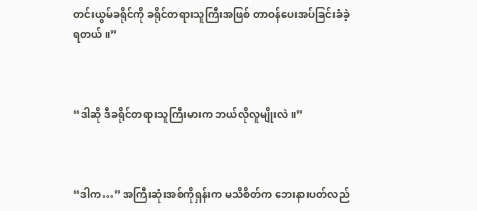တင်းယွမ်ခရိုင်ကို ခရိုင်တရားသူကြီးအဖြစ် တာဝန်ပေးအပ်ခြင်းခံခဲ့ရတယ်။”



“ဒါဆို ဒီခရိုင်တရားသူကြီးမားက ဘယ်လိုလူမျိုးလဲ။”



“ဒါက…” အကြီးဆုံးအစ်ကိုရှန်းက မသိစိတ်က ဘေးနားပတ်လည်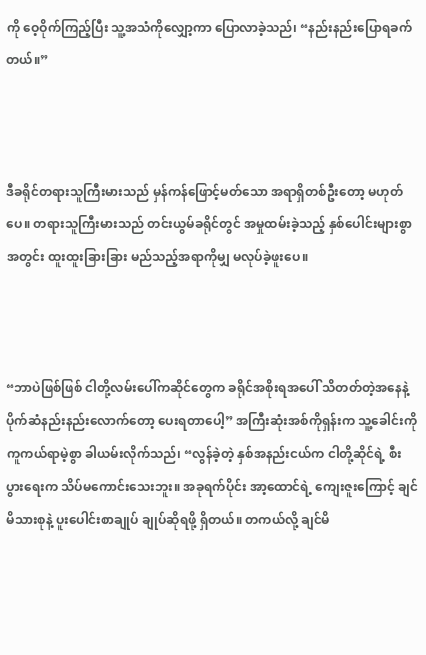ကို ဝေ့ဝိုက်ကြည့်ပြီး သူ့အသံကိုလျှော့ကာ ပြောလာခဲ့သည်၊ “နည်းနည်းပြောရခက်တယ်။”



ဒီခရိုင်တရားသူကြီးမားသည် မှန်ကန်ဖြောင့်မတ်သော အရာရှိတစ်ဦးတော့ မဟုတ်ပေ။ တရားသူကြီးမားသည် တင်းယွမ်ခရိုင်တွင် အမှုထမ်းခဲ့သည့် နှစ်ပေါင်းများစွာအတွင်း ထူးထူးခြားခြား မည်သည့်အရာကိုမျှ မလုပ်ခဲ့ဖူးပေ။



“ဘာပဲဖြစ်ဖြစ် ငါတို့လမ်းပေါ်ကဆိုင်တွေက ခရိုင်အစိုးရအပေါ် သိတတ်တဲ့အနေနဲ့ ပိုက်ဆံနည်းနည်းလောက်တော့ ပေးရတာပေါ့” အကြီးဆုံးအစ်ကိုရှန်းက သူ့ခေါင်းကို ကူကယ်ရာမဲ့စွာ ခါယမ်းလိုက်သည်၊ “လွန်ခဲ့တဲ့ နှစ်အနည်းငယ်က ငါတို့ဆိုင်ရဲ့ စီးပွားရေးက သိပ်မကောင်းသေးဘူး။ အခုရက်ပိုင်း အာ့ထောင်ရဲ့ ကျေးဇူးကြောင့် ချင်မိသားစုနဲ့ ပူးပေါင်းစာချုပ် ချုပ်ဆိုရဖို့ ရှိတယ်။ တကယ်လို့ ချင်မိ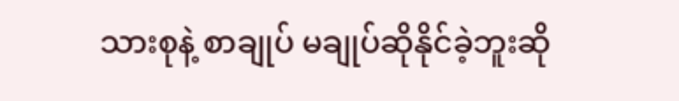သားစုနဲ့ စာချုပ် မချုပ်ဆိုနိုင်ခဲ့ဘူးဆို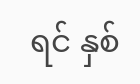ရင် နှစ်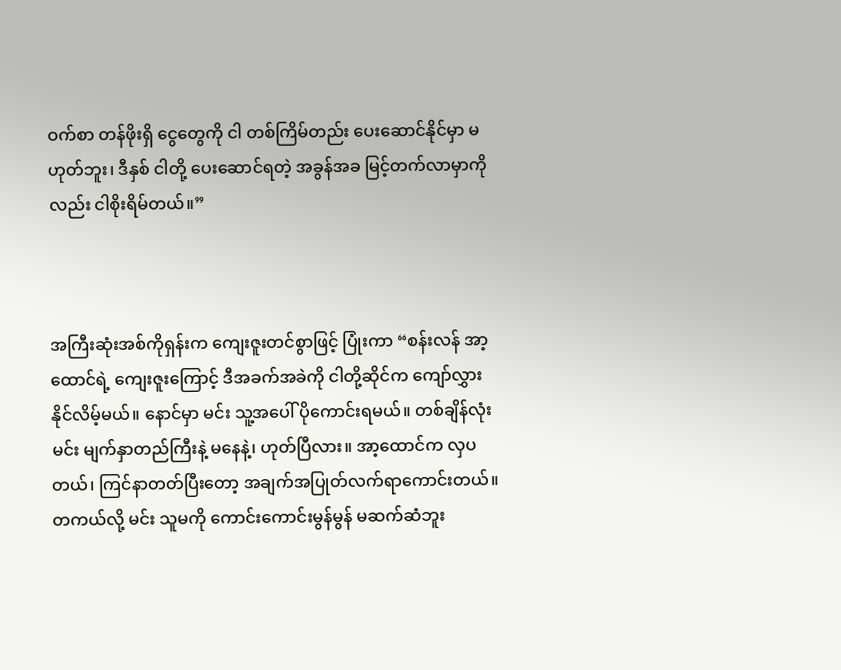ဝက်စာ တန်ဖိုးရှိ ငွေတွေကို ငါ တစ်ကြိမ်တည်း ပေးဆောင်နိုင်မှာ မဟုတ်ဘူး၊ ဒီနှစ် ငါတို့ ပေးဆောင်ရတဲ့ အခွန်အခ မြင့်တက်လာမှာကိုလည်း ငါစိုးရိမ်တယ်။”



အကြီးဆုံးအစ်ကိုရှန်းက ကျေးဇူးတင်စွာဖြင့် ပြုံးကာ “စန်းလန် အာ့ထောင်ရဲ့ ကျေးဇူးကြောင့် ဒီအခက်အခဲကို ငါတို့ဆိုင်က ကျော်လွှားနိုင်လိမ့်မယ်။ နောင်မှာ မင်း သူ့အပေါ် ပိုကောင်းရမယ်။ တစ်ချိန်လုံး မင်း မျက်နှာတည်ကြီးနဲ့ မနေနဲ့၊ ဟုတ်ပြီလား။ အာ့ထောင်က လှပတယ်၊ ကြင်နာတတ်ပြီးတော့ အချက်အပြုတ်လက်ရာကောင်းတယ်။ တကယ်လို့ မင်း သူမကို ကောင်းကောင်းမွန်မွန် မဆက်ဆံဘူး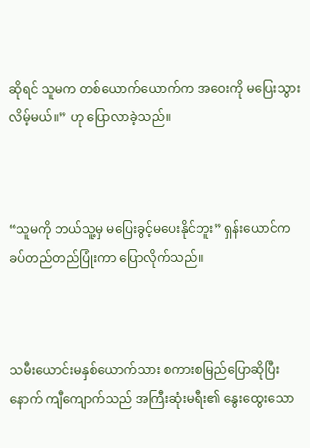ဆိုရင် သူမက တစ်ယောက်ယောက်က အဝေးကို မပြေးသွားလိမ့်မယ်။” ဟု ပြောလာခဲ့သည်။



“သူမကို ဘယ်သူ့မှ မပြေးခွင့်မပေးနိုင်ဘူး” ရှန်းယောင်က ခပ်တည်တည်ပြုံးကာ ပြောလိုက်သည်။



သမီးယောင်းမနှစ်ယောက်သား စကားစမြည်ပြောဆိုပြီးနောက် ကျီကျောက်သည် အကြီးဆုံးမရီး၏ နွေးထွေးသော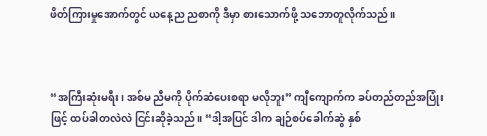ဖိတ်ကြားမှုအောက်တွင် ယနေ့ည ညစာကို ဒီမှာ စားသောက်ဖို့ သဘောတူလိုက်သည်။



“အကြီးဆုံးမရီး၊ အစ်မ ညီမကို ပိုက်ဆံပေးစရာ မလိုဘူး” ကျီကျောက်က ခပ်တည်တည်အပြုံးဖြင့် ထပ်ခါတလဲလဲ ငြင်းဆိုခဲ့သည်။ “ဒါ့အပြင် ဒါက ချဉ်စပ်ခေါက်ဆွဲ နှစ်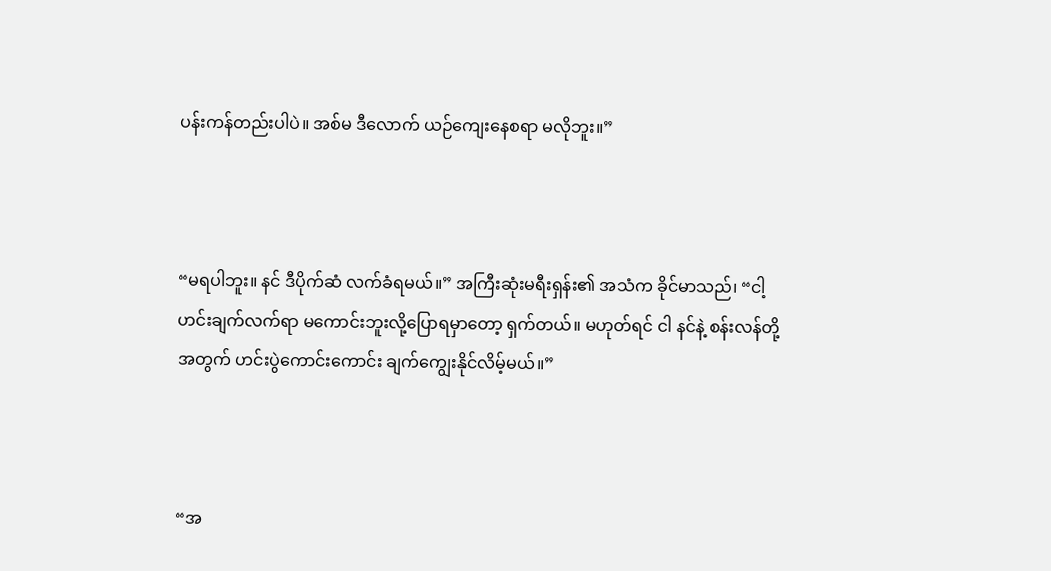ပန်းကန်တည်းပါပဲ။ အစ်မ ဒီလောက် ယဉ်ကျေးနေစရာ မလိုဘူး။”



“မရပါဘူး။ နင် ဒီပိုက်ဆံ လက်ခံရမယ်။” အကြီးဆုံးမရီးရှန်း၏ အသံက ခိုင်မာသည်၊ “ငါ့ဟင်းချက်လက်ရာ မကောင်းဘူးလို့ပြောရမှာတော့ ရှက်တယ်။ မဟုတ်ရင် ငါ နင်နဲ့ စန်းလန်တို့အတွက် ဟင်းပွဲကောင်းကောင်း ချက်ကျွေးနိုင်လိမ့်မယ်။”



“အ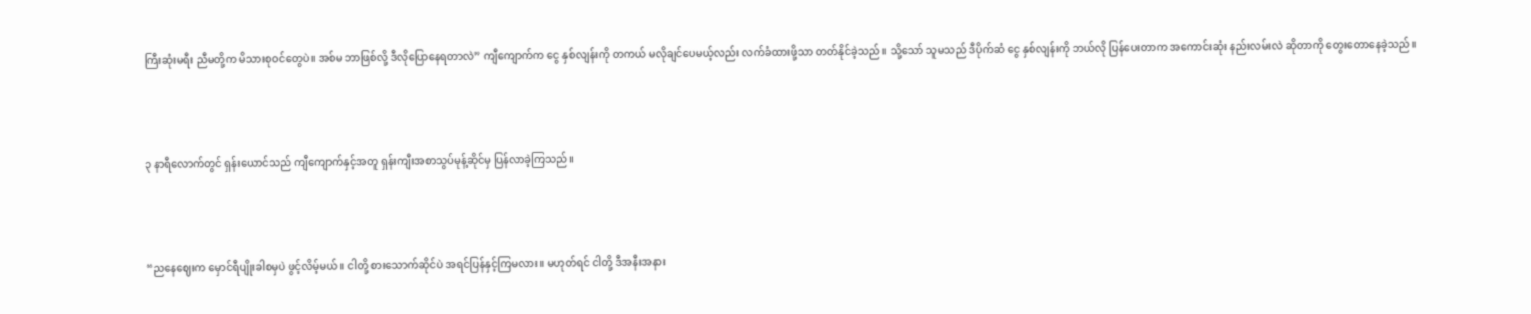ကြီးဆုံးမရီး ညီမတို့က မိသားစုဝင်တွေပဲ။ အစ်မ ဘာဖြစ်လို့ ဒီလိုပြောနေရတာလဲ” ကျီကျောက်က ငွေ နှစ်လျန်းကို တကယ် မလိုချင်ပေမယ့်လည်း လက်ခံထားဖို့သာ တတ်နိုင်ခဲ့သည်။ သို့သော် သူမသည် ဒီပိုက်ဆံ ငွေ နှစ်လျန်းကို ဘယ်လို ပြန်ပေးတာက အကောင်းဆုံး နည်းလမ်းလဲ ဆိုတာကို တွေးတောနေခဲ့သည်။



၃ နာရီလောက်တွင် ရှန်းယောင်သည် ကျီကျောက်နှင့်အတူ ရှန်းကျီးအစာသွပ်မုန့်ဆိုင်မှ ပြန်လာခဲ့ကြသည်။



“ညနေဈေးက မှောင်ရီပျိုးခါစမှပဲ ဖွင့်လိမ့်မယ်။ ငါတို့ စားသောက်ဆိုင်ပဲ အရင်ပြန်နှင့်ကြမလား။ မဟုတ်ရင် ငါတို့ ဒီအနီးအနား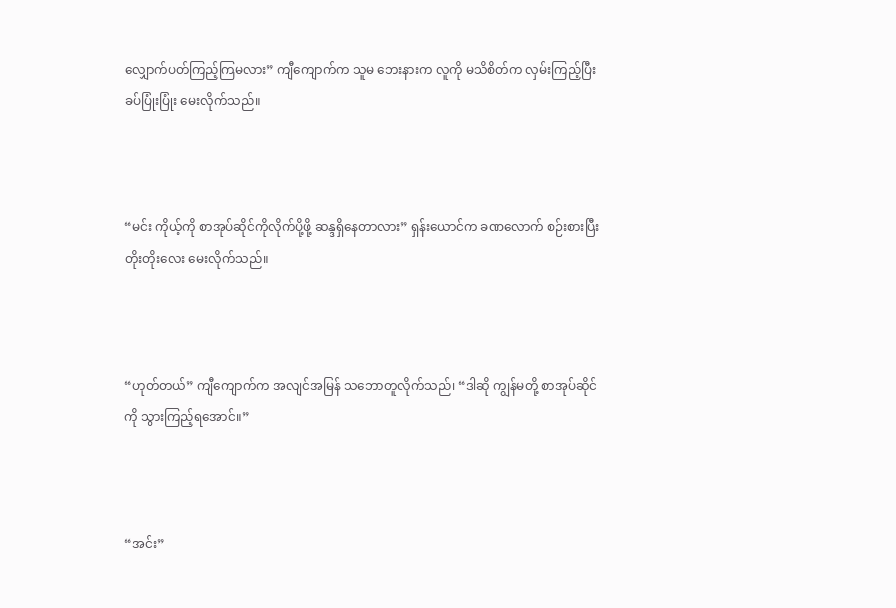လျှောက်ပတ်ကြည့်ကြမလား” ကျီကျောက်က သူမ ဘေးနားက လူကို မသိစိတ်က လှမ်းကြည့်ပြီး ခပ်ပြုံးပြုံး မေးလိုက်သည်။



“မင်း ကိုယ့်ကို စာအုပ်ဆိုင်ကိုလိုက်ပို့ဖို့ ဆန္ဒရှိနေတာလား” ရှန်းယောင်က ခဏလောက် စဉ်းစားပြီး တိုးတိုးလေး မေးလိုက်သည်။



“ဟုတ်တယ်” ကျီကျောက်က အလျင်အမြန် သဘောတူလိုက်သည်၊ “ဒါဆို ကျွန်မတို့ စာအုပ်ဆိုင်ကို သွားကြည့်ရအောင်။”



“အင်း”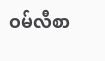ဝမ်လီစာ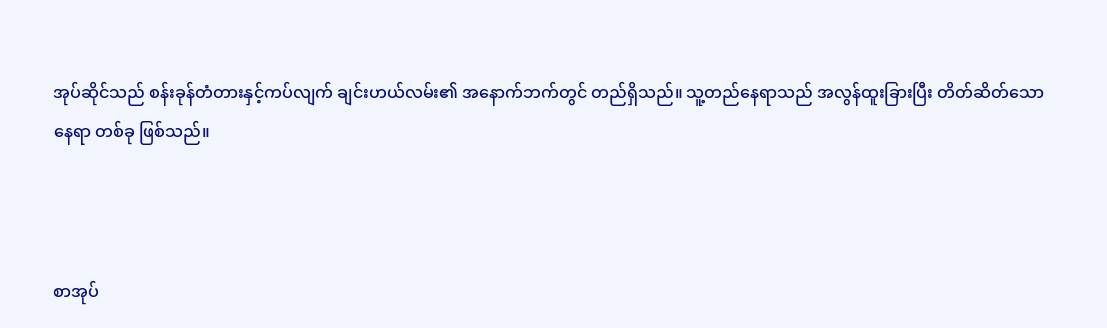အုပ်ဆိုင်သည် စန်းခုန်တံတားနှင့်ကပ်လျက် ချင်းဟယ်လမ်း၏ အနောက်ဘက်တွင် တည်ရှိသည်။ သူ့တည်နေရာသည် အလွန်ထူးခြားပြီး တိတ်ဆိတ်သော နေရာ တစ်ခု ဖြစ်သည်။



စာအုပ်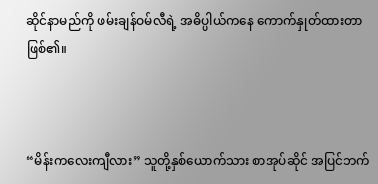ဆိုင်နာမည်ကို ဖမ်းချန်ဝမ်လီရဲ့ အဓိပ္ပါယ်ကနေ ကောက်နှုတ်ထားတာဖြစ်၏။



“မိန်းကလေးကျီလား” သူတို့နှစ်ယောက်သား စာအုပ်ဆိုင် အပြင်ဘက်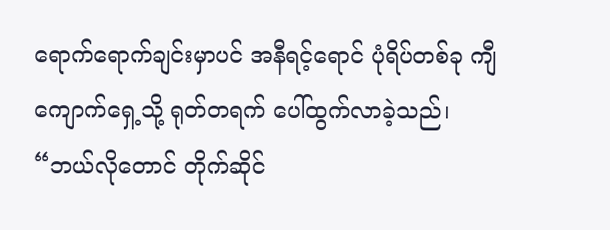ရောက်ရောက်ချင်းမှာပင် အနီရင့်ရောင် ပုံရိပ်တစ်ခု ကျီကျောက်ရှေ့သို့ ရုတ်တရက် ပေါ်ထွက်လာခဲ့သည်၊ “ဘယ်လိုတောင် တိုက်ဆိုင်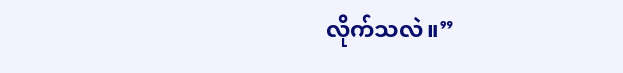လိုက်သလဲ။”